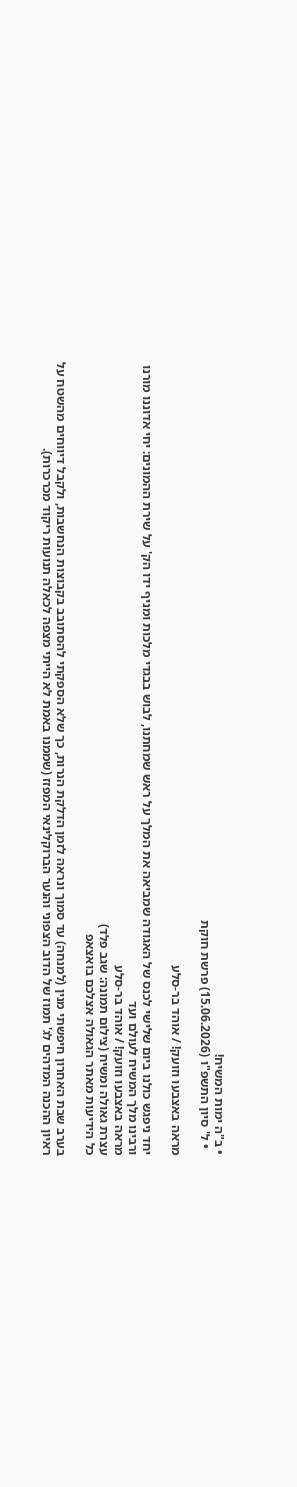• ב"ה ימות המשיח!
  • ל' סיון התשפ"ו (15.06.2026) פרשת חוקת

מראה באצבעו וזועק! / אוהד בר-סלע

יחד ניפגש כולנו ביום שלישי לכנס של האגודה שמביאה את המלך על ראש שמחתנו, לבוש בבגדי מלכות ומניף ידו הק' על שירת ההמונים: יחי אדוננו מורנו ורבינו מלך המשיח לעולם ועד
מראה באצבעו וזועק! / אוהד בר-סלע
עצרת גאולה ומשיח (צילום תמונה: שגב פלד)
כל הידיעות מאתר הגאולה אצלכם בואצאפ

בערב שבת האחרון חיפשתי מנין (למנחה) עד סמוך ונראה לזמן הדלקת הנרות, כך שלא הספקתי להסתובב בקבוצות הנחשבות, ולקבל דיווחים מהשטח על ראיון ההכנה המדהים לג' תמוז של הדוב הצפוני והנער הברוקלינאי המפזז (שממנו באמת לא הייתי מצפה לכאלה תנועות ריקוד מכרכרות).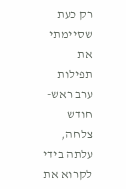רק כעת שסיימתי את תפילות ערב ראש-חודש צלחה, עלתה בידי לקרוא את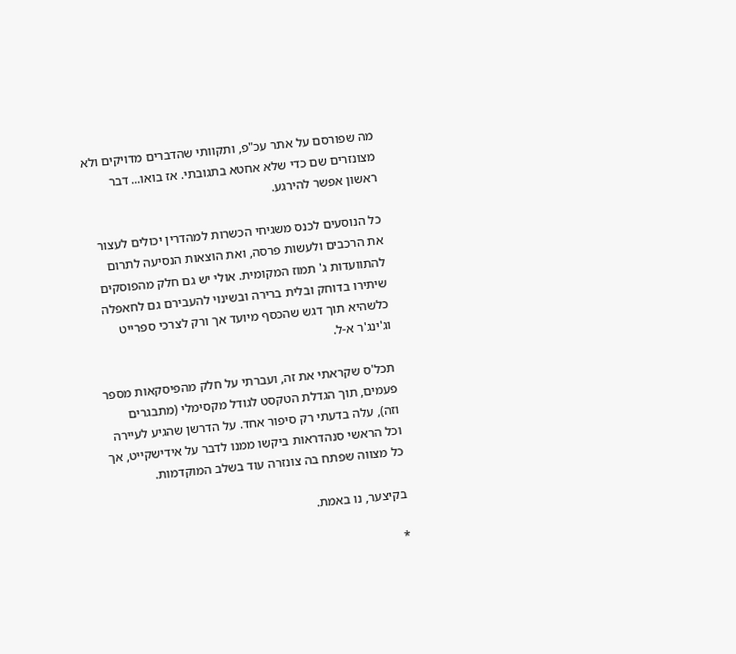מה שפורסם על אתר עכ"פ, ותקוותי שהדברים מדויקים ולא מצונזרים שם כדי שלא אחטא בתגובתי. אז בואו... דבר ראשון אפשר להירגע.

כל הנוסעים לכנס משגיחי הכשרות למהדרין יכולים לעצור את הרכבים ולעשות פרסה, ואת הוצאות הנסיעה לתרום להתוועדות ג' תמוז המקומית. אולי יש גם חלק מהפוסקים שיתירו בדוחק ובלית ברירה ובשינוי להעבירם גם לחאפלה כלשהיא תוך דגש שהכסף מיועד אך ורק לצרכי ספרייט וג'ינג'ר א-ל.

תכל'ס שקראתי את זה, ועברתי על חלק מהפיסקאות מספר פעמים, תוך הגדלת הטקסט לגודל מקסימלי (מתבגרים וזה), עלה בדעתי רק סיפור אחד. על הדרשן שהגיע לעיירה וכל הראשי סנהדראות ביקשו ממנו לדבר על אידישקייט, אך כל מצווה שפתח בה צונזרה עוד בשלב המוקדמות.

בקיצער, נו באמת.

*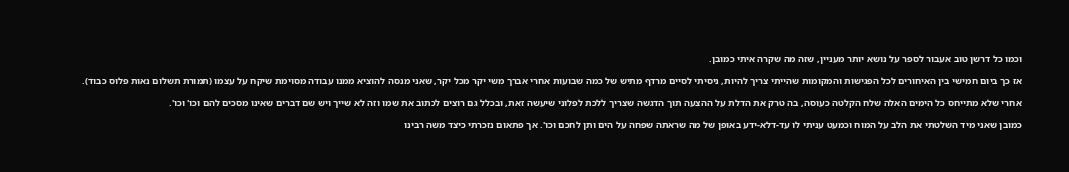וכמו כל דרשן טוב אעבור לספר על נושא יותר מעניין, שזה מה שקרה איתי כמובן.

אז כך ביום חמישי בין האיחורים לכל הפגישות והמקומות שהייתי צריך להיות, ניסיתי לסיים מרדף מתיש של כמה שבועות אחרי אברך משי יקר מכל יקר, שאני מנסה להוציא ממנו עבודה מסוימת שיקח על עצמו (תמורת תשלום נאות פלוס כבוד).

אחרי שלא מתייחס כל הימים האלה שלח הקלטה כעוסה, בה טרק את הדלת על ההצעה תוך הדגשה שצריך ללכת לפלוני שיעשה זאת, ובכלל גם רוצים לכתוב את שמו וזה לא שייך ויש שם דברים שאינו מסכים להם וכו' וכו'.

כמובן שאני מיד השלטתי את הלב על המוח וכמעט עניתי לו עד-דלא-ידע באופן של מה שראתה שפחה על הים ותן לחכם וכו'. אך פתאום נזכרתי כיצד משה רבינו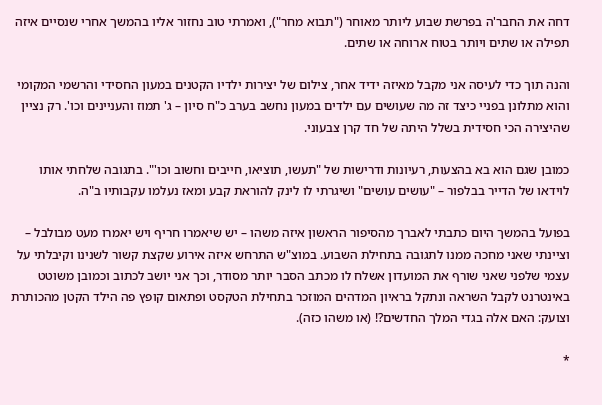דחה את החבר'ה בפרשת שבוע ליותר מאוחר ("תבוא מחר"), ואמרתי טוב נחזור אליו בהמשך אחרי שנסיים איזה תפילה או שתים ויותר בטוח ארוחה או שתים.

והנה תוך כדי לעיסה אני מקבל מאיזה ידיד אחר, צילום של יצירות ילדיו הקטנים במעון החסידי והרשמי המקומי והוא מתלונן בפניי כיצד זה מה שעושים עם ילדים במעון נחשב בערב כ"ח סיון – ג' תמוז והעניינים וכו'. רק נציין שהיצירה הכי חסידית בשלל היתה של חד קרן צבעוני.

כמובן שגם הוא בא בהצעות, רעיונות ודרישות של "תעשו, תוציאו, חייבים וחשוב וכו'". בתגובה שלחתי אותו לוידאו של הדייר בבלפור – "עושים עושים" ושיגרתי לו לינק להוראת קבע ומאז נעלמו עקבותיו ב"ה.

בפועל בהמשך היום כתבתי לאברך מהסיפור הראשון איזה משהו – יש שיאמרו חריף ויש יאמרו מעט מבולבל – וציינתי שאני מחכה ממנו לתגובה בתחילת השבוע. במוצ"ש התרחש איזה אירוע שקצת קשור לשנינו וקיבלתי על עצמי שלפני שאני שורף את המועדון אשלח לו מכתב הסבר יותר מסודר, וכך אני יושב לכתוב וכמובן משוטט באינטרנט לקבל השראה ונתקל בראיון המדהים המוזכר בתחילת הטקסט ופתאום קופץ פה הילד הקטן מהכותרת וצועק: האם אלה בגדי המלך החדשים?! (או משהו כזה).

*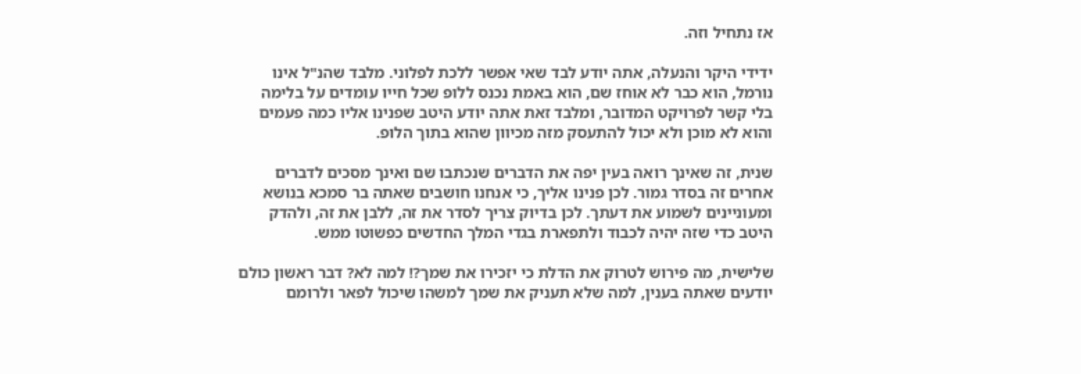אז נתחיל וזה.

ידידי היקר והנעלה, אתה יודע לבד שאי אפשר ללכת לפלוני. מלבד שהנ"ל אינו נורמל, הוא כבר לא אוחז שם, הוא באמת נכנס ללופ שכל חייו עומדים על בלימה בלי קשר לפרויקט המדובר, ומלבד זאת אתה יודע היטב שפנינו אליו כמה פעמים והוא לא מוכן ולא יכול להתעסק מזה מכיוון שהוא בתוך הלופ.

שנית, זה שאינך רואה בעין יפה את הדברים שנכתבו שם ואינך מסכים לדברים אחרים זה בסדר גמור. לכן פנינו אליך, כי אנחנו חושבים שאתה בר סמכא בנושא ומעוניינים לשמוע את דעתך. לכן בדיוק צריך לסדר את זה, ללבן את זה, ולהדק היטב כדי שזה יהיה לכבוד ולתפארת בגדי המלך החדשים כפשוטו ממש.

שלישית, מה פירוש לטרוק את הדלת כי יזכירו את שמך?! למה לא? דבר ראשון כולם יודעים שאתה בענין, למה שלא תעניק את שמך למשהו שיכול לפאר ולרומם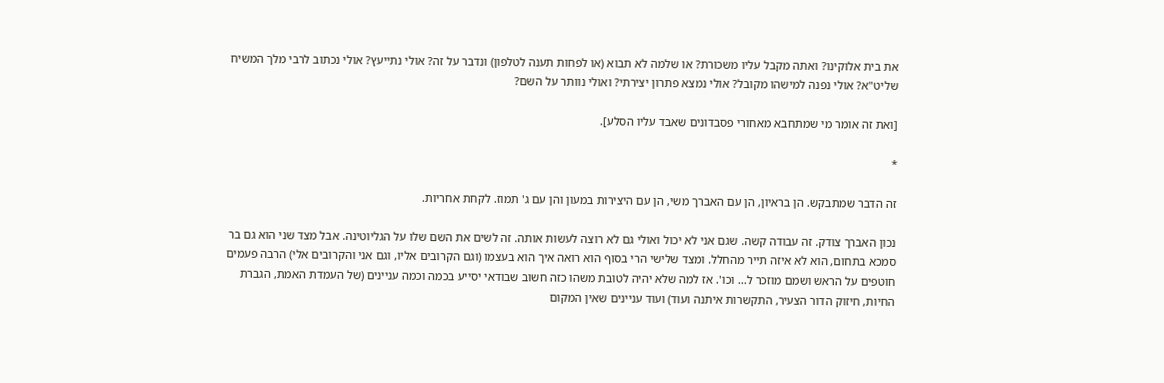את בית אלוקינו? ואתה מקבל עליו משכורת? או שלמה לא תבוא (או לפחות תענה לטלפון) ונדבר על זה? אולי נתייעץ? אולי נכתוב לרבי מלך המשיח שליט"א? אולי נפנה למישהו מקובל? אולי נמצא פתרון יצירתי? ואולי נוותר על השם?

[ואת זה אומר מי שמתחבא מאחורי פסבדונים שאבד עליו הסלע].

*

זה הדבר שמתבקש. הן בראיון, הן עם האברך משי, הן עם היצירות במעון והן עם ג' תמוז. לקחת אחריות.

נכון האברך צודק. זה עבודה קשה. שגם אני לא יכול ואולי גם לא רוצה לעשות אותה. זה לשים את השם שלו על הגליוטינה. אבל מצד שני הוא גם בר סמכא בתחום, הוא לא איזה תייר מהחלל. ומצד שלישי הרי בסוף הוא רואה איך הוא בעצמו (וגם הקרובים אליו, וגם אני והקרובים אלי) הרבה פעמים חוטפים על הראש ושמם מוזכר ל... וכו'. אז למה שלא יהיה לטובת משהו כזה חשוב שבודאי יסייע בכמה וכמה עניינים (של העמדת האמת, הגברת החיות, חיזוק הדור הצעיר, התקשרות איתנה ועוד) ועוד עניינים שאין המקום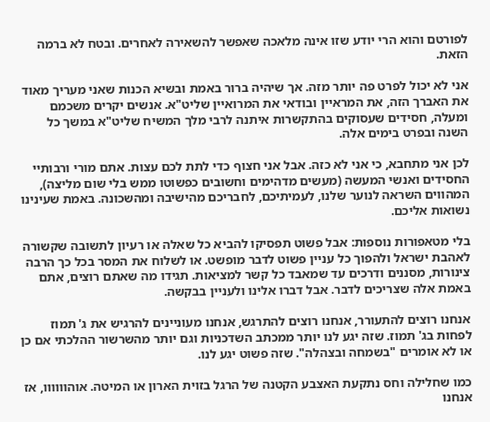לפורטם והוא הרי יודע שזו אינה מלאכה שאפשר להשאירה לאחרים. ובטח לא ברמה הזאת.

אני לא יכול לפרט פה יותר מזה. אך שיהיה ברור באמת ובשיא הכנות שאני מעריך מאוד את האברך הזה, את המראיין ובודאי את המרואיין שליט"א. אנשים יקרים משכמם ומעלה, חסידים שעסוקים בהתקשרות איתנה לרבי מלך המשיח שליט"א במשך כל השנה ובפרט בימים אלה.

לכן אני מתחבא, כי אני לא כזה. אבל אני חצוף כדי לתת לכם עצות. אתם מורי ורבותיי החסידים ואנשי המעשה (מעשים מדהימים וחשובים כפשוטו ממש בלי שום מליצה), המהווים השראה לנוער שלנו, לעמיתיכם, לחבריכם מהישיבה ומהשכונה. באמת שעינינו נשואות אליכם.

בלי מטאפורות נוספות: אבל פשוט תפסיקו להביא כל שאלה או רעיון לתשובה שקשורה לאהבת ישראל ולהפוך כל עניין פשוט לדבר מופשט. או לשלוח את המסר בכל כך הרבה צינורות, מסננים ודרכים עד שמאבד כל קשר למציאות. תגידו מה שאתם רוצים, אתם באמת אלה שצריכים לדבר. אבל דברו אלינו ולעניין בבקשה.

אנחנו רוצים להתעורר, אנחנו רוצים להתרגש, אנחנו מעוניינים להרגיש את ג' תמוז לפחות בג' תמוז. שזה יגע לנו יותר ממכתב השדכניות וגם יותר מהשרשור ההלכתי אם כן או לא אומרים "בשמחה ובצהלה". שזה פשוט יגע לנו.

כמו שחלילה וחס נתקעת האצבע הקטנה של הרגל בזוית הארון או המיטה. אוהוווווו, אז אנחנו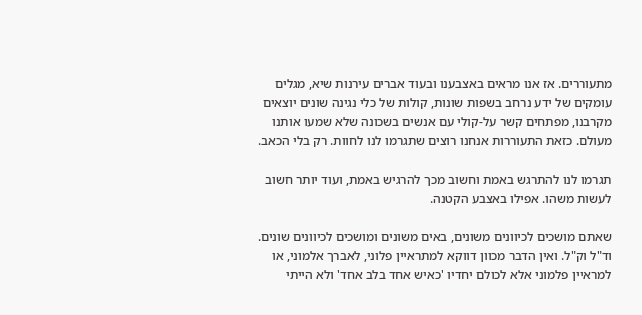מתעוררים. אז אנו מראים באצבענו ובעוד אברים עירנות שיא, מגלים עומקים של ידע נרחב בשפות שונות, קולות של כלי נגינה שונים יוצאים מקרבנו, מפתחים קשר על-קולי עם אנשים בשכונה שלא שמעו אותנו מעולם. כזאת התעוררות אנחנו רוצים שתגרמו לנו לחוות. רק בלי הכאב.

תגרמו לנו להתרגש באמת וחשוב מכך להרגיש באמת, ועוד יותר חשוב לעשות משהו. אפילו באצבע הקטנה.

שאתם מושכים לכיוונים משונים, באים משונים ומושכים לכיוונים שונים. וד"ל וק"ל. ואין הדבר מכוון דווקא למתראיין פלוני, לאברך אלמוני, או למראיין פלמוני אלא לכולם יחדיו 'כאיש אחד בלב אחד' ולא הייתי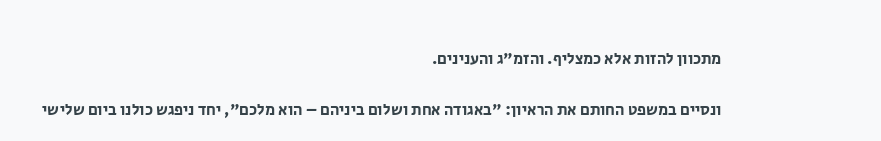מתכוון להזות אלא כמצליף. והזמ"ג והענינים.

ונסיים במשפט החותם את הראיון: "באגודה אחת ושלום ביניהם – הוא מלכם", יחד ניפגש כולנו ביום שלישי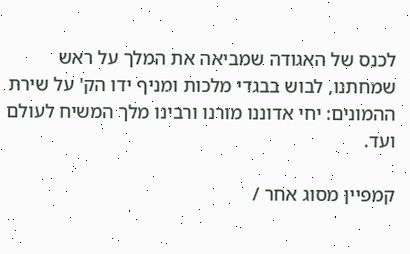לכנס של האגודה שמביאה את המלך על ראש שמחתנו, לבוש בבגדי מלכות ומניף ידו הק' על שירת ההמונים: יחי אדוננו מורנו ורבינו מלך המשיח לעולם ועד.

קמפיין מסוג אחר /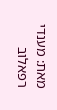מאת: מענדי רפאלוב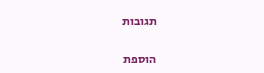תגובות

הוספת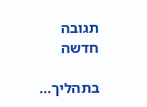תגובה חדשה

בתהליך...